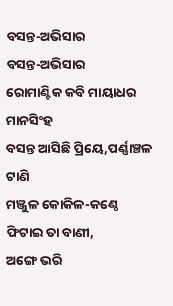ବସନ୍ତ-ଅଭିସାର
ବସନ୍ତ-ଅଭିସାର
ରୋମାଣ୍ଟିକ କବି ମାୟାଧର ମାନସିଂହ
ବସନ୍ତ ଆସିଛି ପ୍ରିୟେ,ପର୍ଣ୍ଣାଞ୍ଚଳ ଟାଣି
ମଞ୍ଜୁଳ କୋକିଳ-କଣ୍ଠେ ଫିଟାଇ ତା ବାଣୀ,
ଅଙ୍ଗେ ଭରି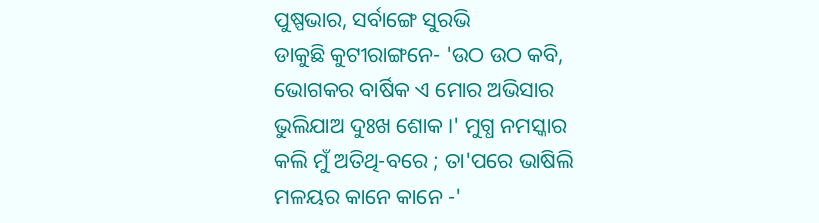ପୁଷ୍ପଭାର, ସର୍ବାଙ୍ଗେ ସୁରଭି
ଡାକୁଛି କୁଟୀରାଙ୍ଗନେ- 'ଉଠ ଉଠ କବି,
ଭୋଗକର ବାର୍ଷିକ ଏ ମୋର ଅଭିସାର
ଭୁଲିଯାଅ ଦୁଃଖ ଶୋକ ।' ମୁଗ୍ଧ ନମସ୍କାର
କଲି ମୁଁ ଅତିଥି-ବରେ ; ତା'ପରେ ଭାଷିଲି
ମଳୟର କାନେ କାନେ -'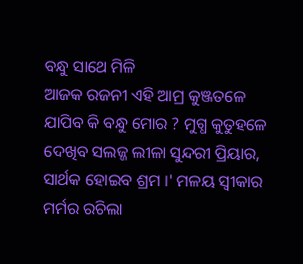ବନ୍ଧୁ ସାଥେ ମିଳି
ଆଜକ ରଜନୀ ଏହି ଆମ୍ର କୁଞ୍ଜତଳେ
ଯାପିବ କି ବନ୍ଧୁ ମୋର ? ମୁଗ୍ଧ କୁତୁହଳେ
ଦେଖିବ ସଲଜ୍ଜ ଲୀଳା ସୁନ୍ଦରୀ ପ୍ରିୟାର,
ସାର୍ଥକ ହୋଇବ ଶ୍ରମ ।' ମଳୟ ସ୍ୱୀକାର
ମର୍ମର ରଚିଲା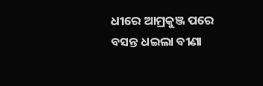ଧୀରେ ଆମ୍ରକୁଞ୍ଜ ପରେ
ବସନ୍ତ ଧଇଲା ବୀଣା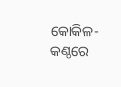କୋକିଳ-କଣ୍ଠରେ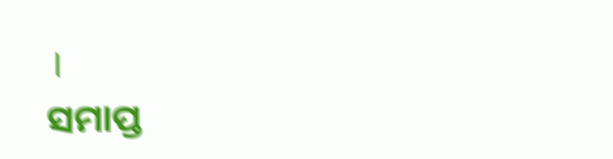।
ସମାପ୍ତ